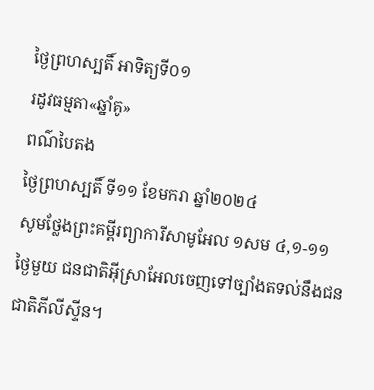ថ្ងៃព្រហស្បតិ៍ អាទិត្យទី០១
រដូវធម្មតា«ឆ្នាំគូ»
ពណ៌បៃតង
ថ្ងៃព្រហស្បតិ៍ ទី១១ ខែមករា ឆ្នាំ២០២៤
សូមថ្លែងព្រះគម្ពីរព្យាការីសាមូអែល ១សម ៤,១-១១
ថ្ងៃមួយ ជនជាតិអ៊ីស្រាអែលចេញទៅច្បាំងតទល់នឹងជនជាតិភីលីស្ទីន។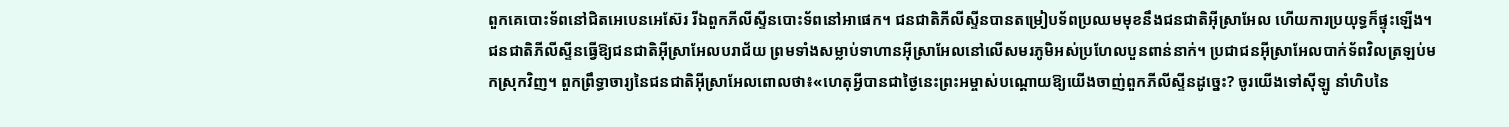ពួកគេបោះទ័ពនៅជិតអេបេនអេស៊ែរ រីឯពួកភីលីស្ទីនបោះទ័ពនៅអាផេក។ ជនជាតិភីលីស្ទីនបានតម្រៀបទ័ពប្រឈមមុខនឹងជនជាតិអ៊ីស្រាអែល ហើយការប្រយុទ្ធក៏ផ្ទុះឡើង។ ជនជាតិភីលីស្ទីនធ្វើឱ្យជនជាតិអ៊ីស្រាអែលបរាជ័យ ព្រមទាំងសម្លាប់ទាហានអ៊ីស្រាអែលនៅលើសមរភូមិអស់ប្រហែលបួនពាន់នាក់។ ប្រជាជនអ៊ីស្រាអែលបាក់ទ័ពវិលត្រឡប់មកស្រុកវិញ។ ពួកព្រឹទ្ធាចារ្យនៃជនជាតិអ៊ីស្រាអែលពោលថា៖«ហេតុអ្វីបានជាថ្ងៃនេះព្រះអម្ចាស់បណ្តោយឱ្យយើងចាញ់ពួកភីលីស្ទីនដូច្នេះ? ចូរយើងទៅស៊ីឡូ នាំហិបនៃ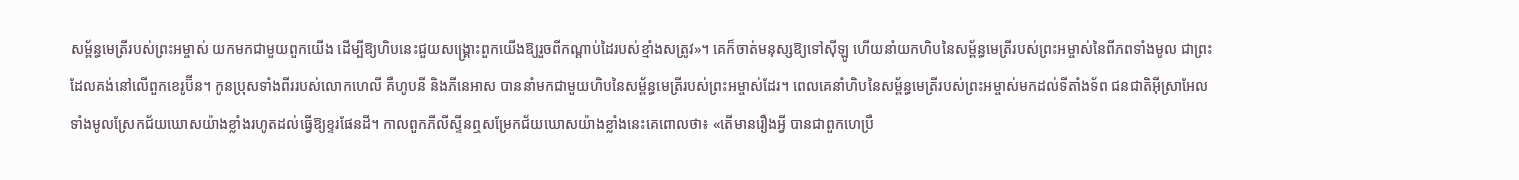សម្ព័ន្ធមេត្រីរបស់ព្រះអម្ចាស់ យកមកជាមួយពួកយើង ដើម្បីឱ្យហិបនេះជួយសង្គ្រោះពួកយើងឱ្យរួចពីកណ្តាប់ដៃរបស់ខ្មាំងសត្រូវ»។ គេក៏ចាត់មនុស្សឱ្យទៅស៊ីឡូ ហើយនាំយកហិបនៃសម្ព័ន្ធមេត្រីរបស់ព្រះអម្ចាស់នៃពីភពទាំងមូល ជាព្រះដែលគង់នៅលើពួកខេរូប៊ីន។ កូនប្រុសទាំងពីររបស់លោកហេលី គឺហូបនី និងភីនេអាស បាននាំមកជាមួយហិបនៃសម្ព័ន្ធមេត្រីរបស់ព្រះអម្ចាស់ដែរ។ ពេលគេនាំហិបនៃសម្ព័ន្ធមេត្រីរបស់ព្រះអម្ចាស់មកដល់ទីតាំងទ័ព ជនជាតិអ៊ីស្រាអែលទាំងមូលស្រែកជ័យឃោសយ៉ាងខ្លាំងរហូតដល់ធ្វើឱ្យខ្ទរផែនដី។ កាលពួកភីលីស្ទីនឮសម្រែកជ័យឃោសយ៉ាងខ្លាំងនេះគេពោលថា៖ «តើមានរឿងអ្វី បានជាពួកហេប្រឺ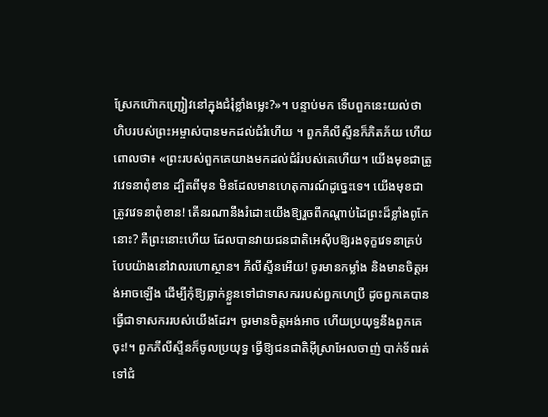ស្រែកហ៊ោកញ្រ្ជៀវនៅក្នុងជំរុំខ្លាំងម្លេះ?»។ បន្ទាប់មក ទើបពួកនេះយល់ថា ហិបរបស់ព្រះអម្ចាស់បានមកដល់ជំរំហើយ ។ ពួកភីលីស្ទីនក៏ភិតភ័យ ហើយពោលថា៖ «ព្រះរបស់ពួកគេយាងមកដល់ជំរំរបស់គេហើយ។ យើងមុខជាត្រូវវេទនាពុំខាន ដ្បិតពីមុន មិនដែលមានហេតុការណ៍ដូច្នេះទេ។ យើងមុខជាត្រូវវេទនាពុំខាន! តើនរណានឹងរំដោះយើងឱ្យរួចពីកណ្តាប់ដៃព្រះដ៏ខ្លាំងពូកែនោះ? គឺព្រះនោះហើយ ដែលបានវាយជនជាតិអេស៊ីបឱ្យរងទុក្ខវេទនាគ្រប់បែបយ៉ាងនៅវាលរហោស្ថាន។ ភីលីស្ទីនអើយ! ចូរមានកម្លាំង និងមានចិត្ដអង់អាចឡើង ដើម្បីកុំឱ្យធ្លាក់ខ្លួនទៅជាទាសកររបស់ពួកហេប្រឺ ដូចពួកគេបានធ្វើជាទាសកររបស់យើងដែរ។ ចូរមានចិត្តអង់អាច ហើយប្រយុទ្ធនឹងពួកគេចុះ!។ ពួកភីលីស្ទីនក៏ចូលប្រយុទ្ធ ធ្វើឱ្យជនជាតិអ៊ីស្រាអែលចាញ់ បាក់ទ័ពរត់ទៅជំ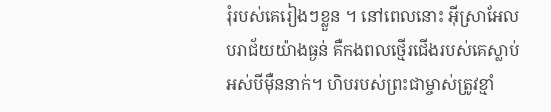រុំរបស់គេរៀងៗខ្លួន ។ នៅពេលនោះ អ៊ីស្រាអែលបរាជ័យយ៉ាងធ្ងន់ គឺកងពលថ្មើរជើងរបស់គេស្លាប់អស់បីម៉ឺននាក់។ ហិបរបស់ព្រះជាម្ចាស់ត្រូវខ្មាំ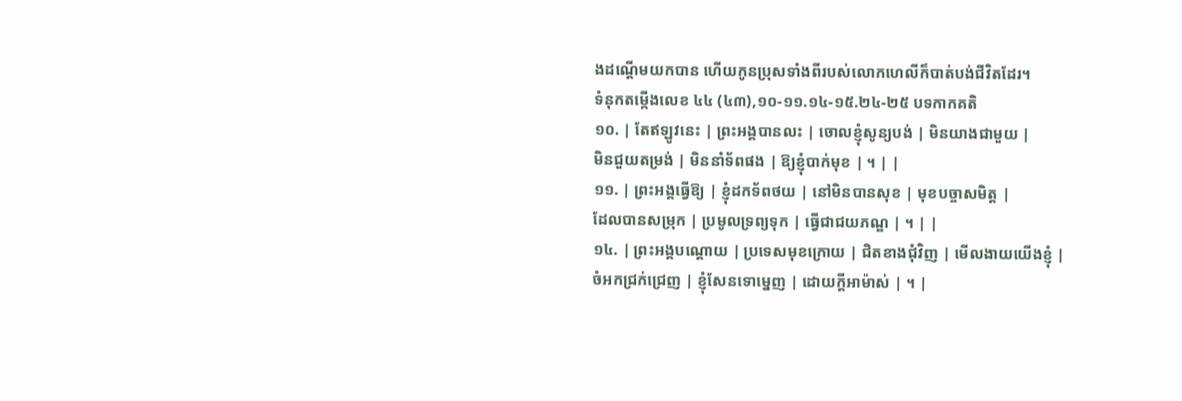ងដណ្តើមយកបាន ហើយកូនប្រុសទាំងពីរបស់លោកហេលីក៏បាត់បង់ជីវិតដែរ។
ទំនុកតម្កើងលេខ ៤៤ (៤៣),១០-១១.១៤-១៥.២៤-២៥ បទកាកគតិ
១០. | តែឥឡូវនេះ | ព្រះអង្គបានលះ | ចោលខ្ញុំសូន្យបង់ | មិនយាងជាមួយ |
មិនជួយតម្រង់ | មិននាំទ័ពផង | ឱ្យខ្ញុំបាក់មុខ | ។ | |
១១. | ព្រះអង្គធ្វើឱ្យ | ខ្ញុំដកទ័ពថយ | នៅមិនបានសុខ | មុខបច្ចាសមិត្ត |
ដែលបានសម្រុក | ប្រមូលទ្រព្យទុក | ធ្វើជាជយភណ្ឌ | ។ | |
១៤. | ព្រះអង្គបណ្តោយ | ប្រទេសមុខក្រោយ | ជិតខាងជុំវិញ | មើលងាយយើងខ្ញុំ |
ចំអកជ្រក់ជ្រេញ | ខ្ញុំសែនទោម្នេញ | ដោយក្តីអាម៉ាស់ | ។ |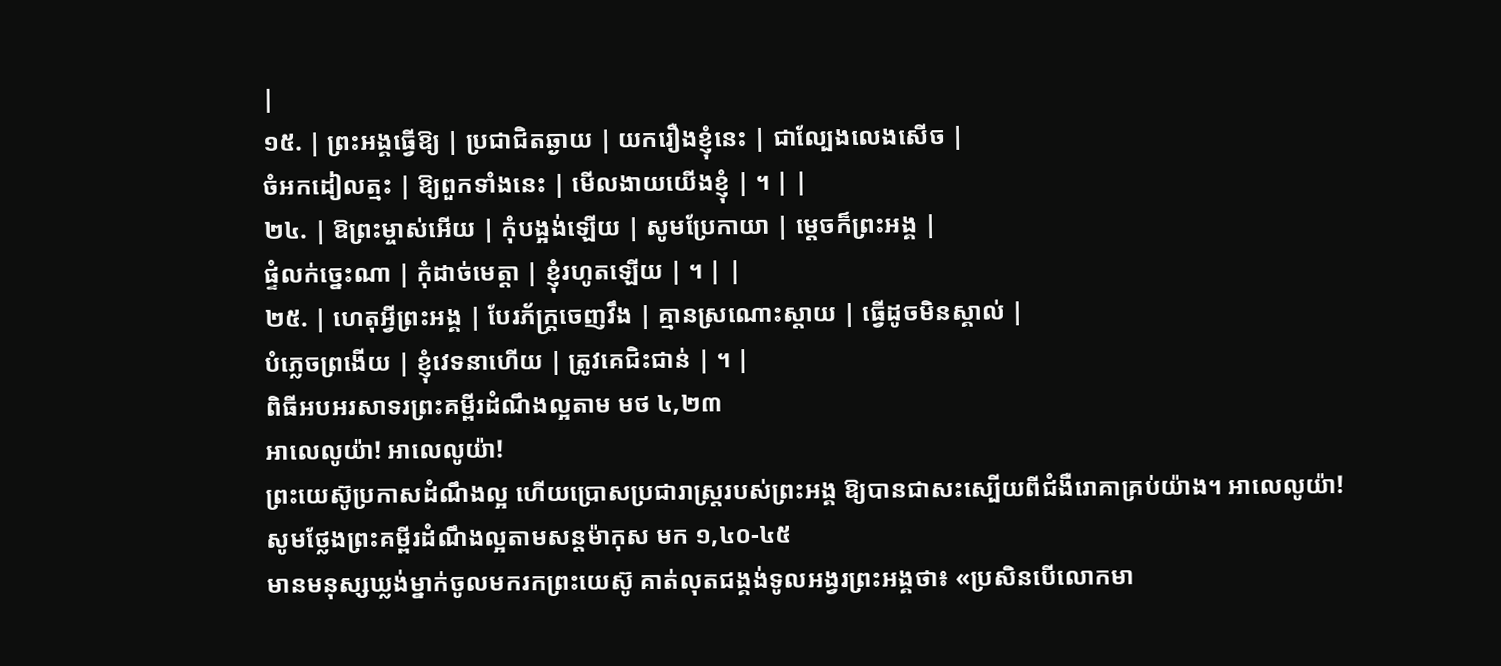|
១៥. | ព្រះអង្គធ្វើឱ្យ | ប្រជាជិតឆ្ងាយ | យករឿងខ្ញុំនេះ | ជាល្បែងលេងសើច |
ចំអកដៀលត្មះ | ឱ្យពួកទាំងនេះ | មើលងាយយើងខ្ញុំ | ។ | |
២៤. | ឱព្រះម្ចាស់អើយ | កុំបង្អង់ឡើយ | សូមប្រែកាយា | ម្តេចក៏ព្រះអង្គ |
ផ្ទំលក់ច្នេះណា | កុំដាច់មេត្តា | ខ្ញុំរហូតឡើយ | ។ | |
២៥. | ហេតុអ្វីព្រះអង្គ | បែរភ័ក្រ្តចេញវឹង | គ្មានស្រណោះស្តាយ | ធ្វើដូចមិនស្គាល់ |
បំភ្លេចព្រងើយ | ខ្ញុំវេទនាហើយ | ត្រូវគេជិះជាន់ | ។ |
ពិធីអបអរសាទរព្រះគម្ពីរដំណឹងល្អតាម មថ ៤,២៣
អាលេលូយ៉ា! អាលេលូយ៉ា!
ព្រះយេស៊ូប្រកាសដំណឹងល្អ ហើយប្រោសប្រជារាស្រ្តរបស់ព្រះអង្គ ឱ្យបានជាសះស្បើយពីជំងឺរោគាគ្រប់យ៉ាង។ អាលេលូយ៉ា!
សូមថ្លែងព្រះគម្ពីរដំណឹងល្អតាមសន្តម៉ាកុស មក ១,៤០-៤៥
មានមនុស្សឃ្លង់ម្នាក់ចូលមករកព្រះយេស៊ូ គាត់លុតជង្គង់ទូលអង្វរព្រះអង្គថា៖ «ប្រសិនបើលោកមា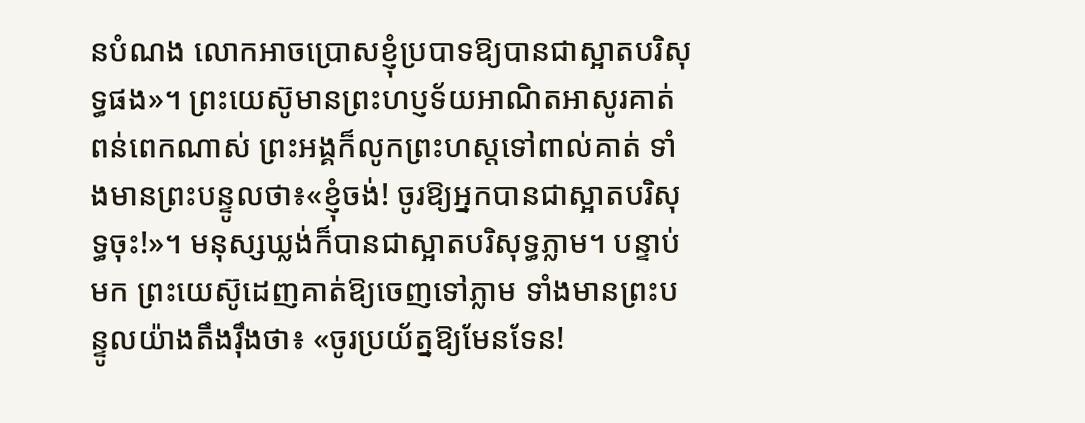នបំណង លោកអាចប្រោសខ្ញុំប្របាទឱ្យបានជាស្អាតបរិសុទ្ធផង»។ ព្រះយេស៊ូមានព្រះហប្ញទ័យអាណិតអាសូរគាត់ពន់ពេកណាស់ ព្រះអង្គក៏លូកព្រះហស្តទៅពាល់គាត់ ទាំងមានព្រះបន្ទូលថា៖«ខ្ញុំចង់! ចូរឱ្យអ្នកបានជាស្អាតបរិសុទ្ធចុះ!»។ មនុស្សឃ្លង់ក៏បានជាស្អាតបរិសុទ្ធភ្លាម។ បន្ទាប់មក ព្រះយេស៊ូដេញគាត់ឱ្យចេញទៅភ្លាម ទាំងមានព្រះបន្ទូលយ៉ាងតឹងរ៉ឹងថា៖ «ចូរប្រយ័ត្នឱ្យមែនទែន!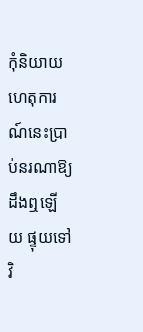កុំនិយាយហេតុការណ៍នេះប្រាប់នរណាឱ្យដឹងឮឡើយ ផ្ទុយទៅវិ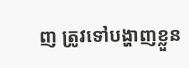ញ ត្រូវទៅបង្ហាញខ្លួន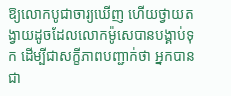ឱ្យលោកបូជាចារ្យឃើញ ហើយថ្វាយតង្វាយដូចដែលលោកម៉ូសេបានបង្គាប់ទុក ដើម្បីជាសក្ខីភាពបញ្ជាក់ថា អ្នកបានជា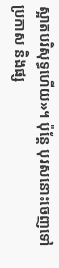ស្អាតបរិសុទ្ធហើយ»។ ប៉ុន្តែ បុរសនោះចេញទៅប្រកាស និងផ្ស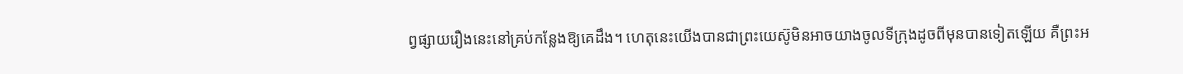ព្វផ្សាយរឿងនេះនៅគ្រប់កន្លែងឱ្យគេដឹង។ ហេតុនេះយើងបានជាព្រះយេស៊ូមិនអាចយាងចូលទីក្រុងដូចពីមុនបានទៀតឡើយ គឺព្រះអ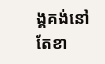ង្គគង់នៅតែខា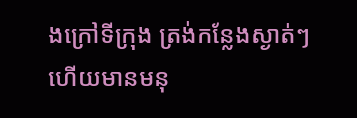ងក្រៅទីក្រុង ត្រង់កន្លែងស្ងាត់ៗ ហើយមានមនុ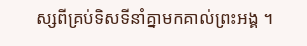ស្សពីគ្រប់ទិសទីនាំគ្នាមកគាល់ព្រះអង្គ ។